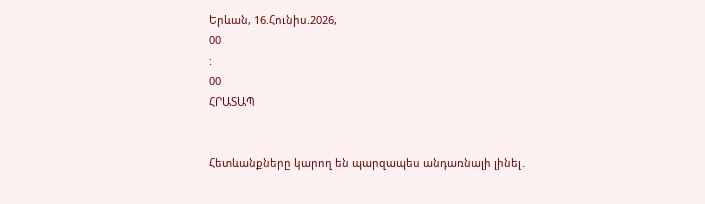Երևան, 16.Հունիս.2026,
00
:
00
ՀՐԱՏԱՊ


Հետևանքները կարող են պարզապես անդառնալի լինել․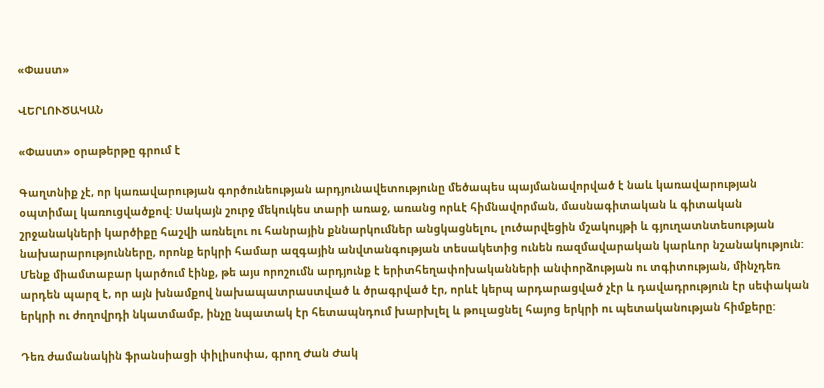«Փաստ»

ՎԵՐԼՈՒԾԱԿԱՆ

«Փաստ» օրաթերթը գրում է

Գաղտնիք չէ, որ կառավարության գործունեության արդյունավետությունը մեծապես պայմանավորված է նաև կառավարության օպտիմալ կառուցվածքով: Սակայն շուրջ մեկուկես տարի առաջ, առանց որևէ հիմնավորման, մասնագիտական և գիտական շրջանակների կարծիքը հաշվի առնելու ու հանրային քննարկումներ անցկացնելու, լուծարվեցին մշակույթի և գյուղատնտեսության նախարարությունները, որոնք երկրի համար ազգային անվտանգության տեսակետից ունեն ռազմավարական կարևոր նշանակություն: Մենք միամտաբար կարծում էինք, թե այս որոշումն արդյունք է երիտհեղափոխականների անփորձության ու տգիտության, մինչդեռ արդեն պարզ է, որ այն խնամքով նախապատրաստված և ծրագրված էր, որևէ կերպ արդարացված չէր և դավադրություն էր սեփական երկրի ու ժողովրդի նկատմամբ, ինչը նպատակ էր հետապնդում խարխլել և թուլացնել հայոց երկրի ու պետականության հիմքերը:

Դեռ ժամանակին ֆրանսիացի փիլիսոփա, գրող Ժան Ժակ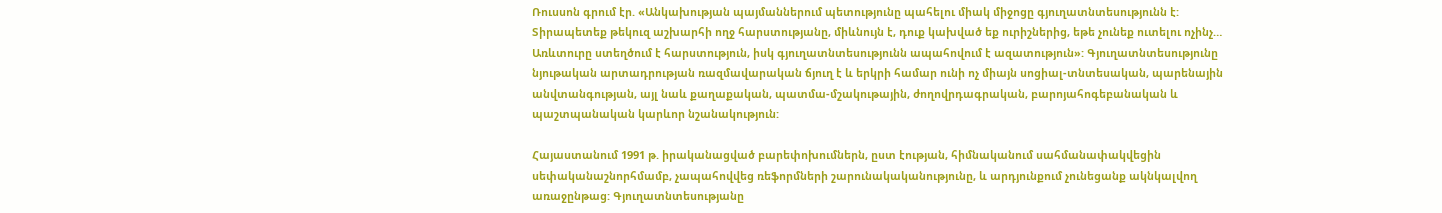Ռուսսոն գրում էր. «Անկախության պայմաններում պետությունը պահելու միակ միջոցը գյուղատնտեսությունն է: Տիրապետեք թեկուզ աշխարհի ողջ հարստությանը, միևնույն է, դուք կախված եք ուրիշներից, եթե չունեք ուտելու ոչինչ… Առևտուրը ստեղծում է հարստություն, իսկ գյուղատնտեսությունն ապահովում է ազատություն»: Գյուղատնտեսությունը նյութական արտադրության ռազմավարական ճյուղ է և երկրի համար ունի ոչ միայն սոցիալ-տնտեսական, պարենային անվտանգության, այլ նաև քաղաքական, պատմա-մշակութային, ժողովրդագրական, բարոյահոգեբանական և պաշտպանական կարևոր նշանակություն:

Հայաստանում 1991 թ. իրականացված բարեփոխումներն, ըստ էության, հիմնականում սահմանափակվեցին սեփականաշնորհմամբ, չապահովվեց ռեֆորմների շարունակականությունը, և արդյունքում չունեցանք ակնկալվող առաջընթաց: Գյուղատնտեսությանը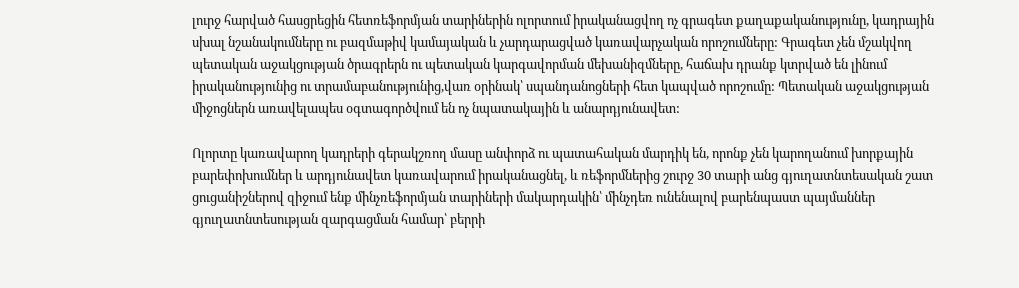լուրջ հարված հասցրեցին հետռեֆորմյան տարիներին ոլորտում իրականացվող ոչ գրագետ քաղաքականությունը, կադրային սխալ նշանակումները ու բազմաթիվ կամայական և չարդարացված կառավարչական որոշումները: Գրագետ չեն մշակվող պետական աջակցության ծրագրերն ու պետական կարգավորման մեխանիզմները, հաճախ դրանք կտրված են լինում իրականությունից ու տրամաբանությունից,վառ օրինակ՝ սպանդանոցների հետ կապված որոշումը: Պետական աջակցության միջոցներն առավելապես օգտագործվում են ոչ նպատակային և անարդյունավետ:

Ոլորտը կառավարող կադրերի գերակշռող մասը անփորձ ու պատահական մարդիկ են, որոնք չեն կարողանում խորքային բարեփոխումներ և արդյունավետ կառավարում իրականացնել, և ռեֆորմներից շուրջ 30 տարի անց գյուղատնտեսական շատ ցուցանիշներով զիջում ենք մինչռեֆորմյան տարիների մակարդակին՝ մինչդեռ ունենալով բարենպաստ պայմաններ գյուղատնտեսության զարգացման համար՝ բերրի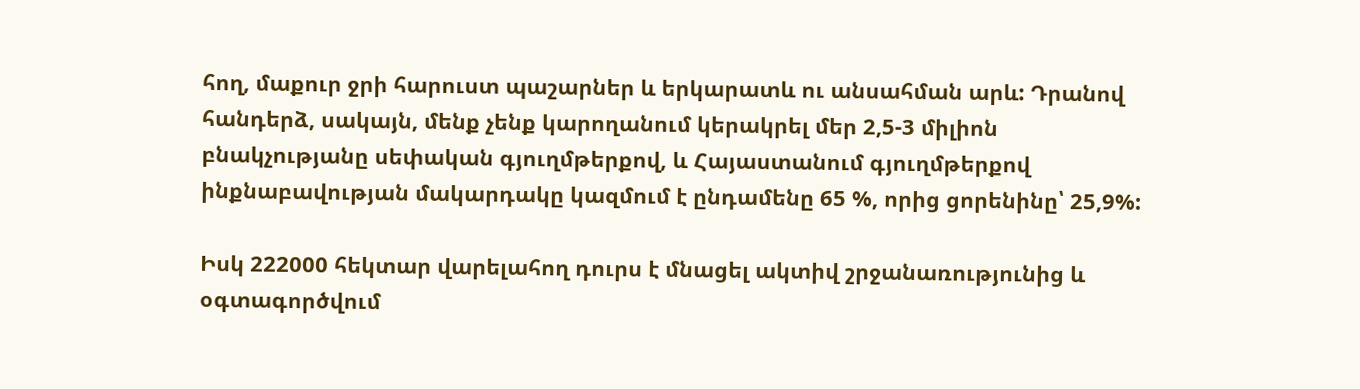հող, մաքուր ջրի հարուստ պաշարներ և երկարատև ու անսահման արև: Դրանով հանդերձ, սակայն, մենք չենք կարողանում կերակրել մեր 2,5-3 միլիոն բնակչությանը սեփական գյուղմթերքով, և Հայաստանում գյուղմթերքով ինքնաբավության մակարդակը կազմում է ընդամենը 65 %, որից ցորենինը՝ 25,9%:

Իսկ 222000 հեկտար վարելահող դուրս է մնացել ակտիվ շրջանառությունից և օգտագործվում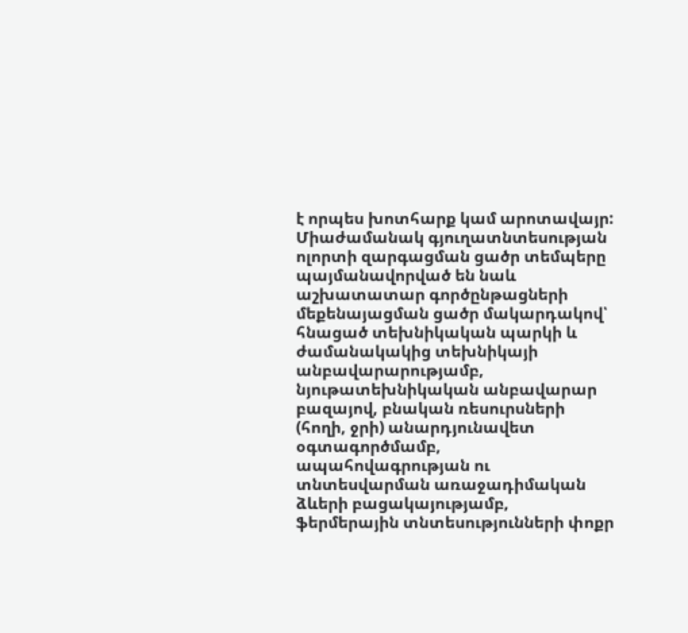է որպես խոտհարք կամ արոտավայր: Միաժամանակ գյուղատնտեսության ոլորտի զարգացման ցածր տեմպերը պայմանավորված են նաև աշխատատար գործընթացների մեքենայացման ցածր մակարդակով՝ հնացած տեխնիկական պարկի և ժամանակակից տեխնիկայի անբավարարությամբ, նյութատեխնիկական անբավարար բազայով, բնական ռեսուրսների (հողի, ջրի) անարդյունավետ օգտագործմամբ, ապահովագրության ու տնտեսվարման առաջադիմական ձևերի բացակայությամբ, ֆերմերային տնտեսությունների փոքր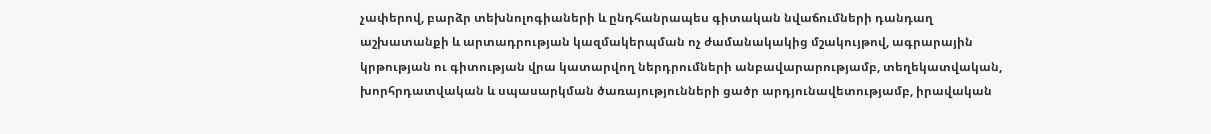չափերով, բարձր տեխնոլոգիաների և ընդհանրապես գիտական նվաճումների դանդաղ աշխատանքի և արտադրության կազմակերպման ոչ ժամանակակից մշակույթով, ագրարային կրթության ու գիտության վրա կատարվող ներդրումների անբավարարությամբ, տեղեկատվական, խորհրդատվական և սպասարկման ծառայությունների ցածր արդյունավետությամբ, իրավական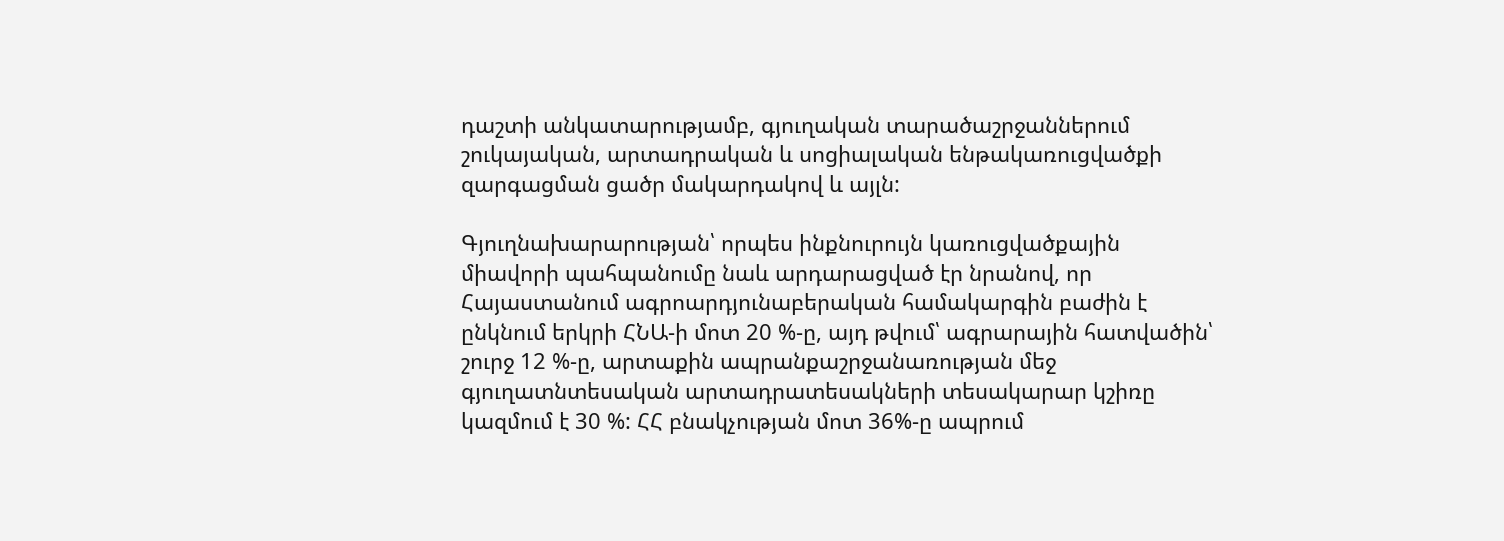դաշտի անկատարությամբ, գյուղական տարածաշրջաններում շուկայական, արտադրական և սոցիալական ենթակառուցվածքի զարգացման ցածր մակարդակով և այլն:

Գյուղնախարարության՝ որպես ինքնուրույն կառուցվածքային միավորի պահպանումը նաև արդարացված էր նրանով, որ Հայաստանում ագրոարդյունաբերական համակարգին բաժին է ընկնում երկրի ՀՆԱ-ի մոտ 20 %-ը, այդ թվում՝ ագրարային հատվածին՝ շուրջ 12 %-ը, արտաքին ապրանքաշրջանառության մեջ գյուղատնտեսական արտադրատեսակների տեսակարար կշիռը կազմում է 30 %: ՀՀ բնակչության մոտ 36%-ը ապրում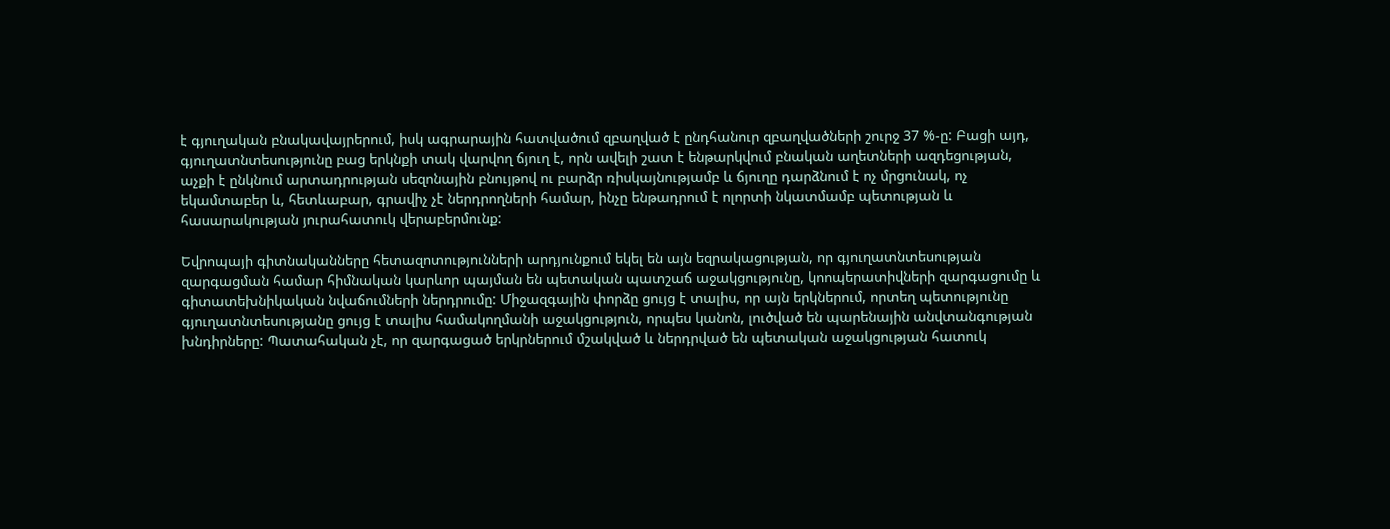է գյուղական բնակավայրերում, իսկ ագրարային հատվածում զբաղված է ընդհանուր զբաղվածների շուրջ 37 %-ը: Բացի այդ, գյուղատնտեսությունը բաց երկնքի տակ վարվող ճյուղ է, որն ավելի շատ է ենթարկվում բնական աղետների ազդեցության, աչքի է ընկնում արտադրության սեզոնային բնույթով ու բարձր ռիսկայնությամբ և ճյուղը դարձնում է ոչ մրցունակ, ոչ եկամտաբեր և, հետևաբար, գրավիչ չէ ներդրողների համար, ինչը ենթադրում է ոլորտի նկատմամբ պետության և հասարակության յուրահատուկ վերաբերմունք:

Եվրոպայի գիտնականները հետազոտությունների արդյունքում եկել են այն եզրակացության, որ գյուղատնտեսության զարգացման համար հիմնական կարևոր պայման են պետական պատշաճ աջակցությունը, կոոպերատիվների զարգացումը և գիտատեխնիկական նվաճումների ներդրումը: Միջազգային փորձը ցույց է տալիս, որ այն երկներում, որտեղ պետությունը գյուղատնտեսությանը ցույց է տալիս համակողմանի աջակցություն, որպես կանոն, լուծված են պարենային անվտանգության խնդիրները: Պատահական չէ, որ զարգացած երկրներում մշակված և ներդրված են պետական աջակցության հատուկ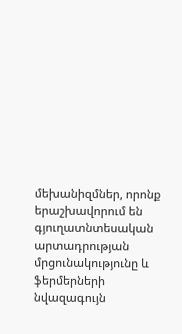մեխանիզմներ, որոնք երաշխավորում են գյուղատնտեսական արտադրության մրցունակությունը և ֆերմերների նվազագույն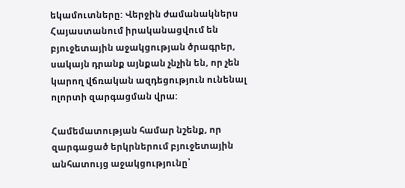եկամուտները: Վերջին ժամանակներս Հայաստանում իրականացվում են բյուջետային աջակցության ծրագրեր, սակայն դրանք այնքան չնչին են, որ չեն կարող վճռական ազդեցություն ունենալ ոլորտի զարգացման վրա:

Համեմատության համար նշենք, որ զարգացած երկրներում բյուջետային անհատույց աջակցությունը՝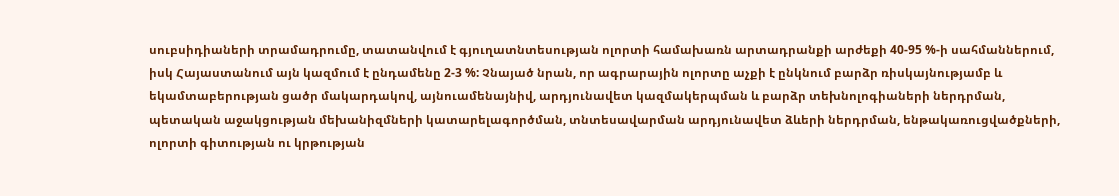սուբսիդիաների տրամադրումը, տատանվում է գյուղատնտեսության ոլորտի համախառն արտադրանքի արժեքի 40-95 %-ի սահմաններում, իսկ Հայաստանում այն կազմում է ընդամենը 2-3 %: Չնայած նրան, որ ագրարային ոլորտը աչքի է ընկնում բարձր ռիսկայնությամբ և եկամտաբերության ցածր մակարդակով, այնուամենայնիվ, արդյունավետ կազմակերպման և բարձր տեխնոլոգիաների ներդրման, պետական աջակցության մեխանիզմների կատարելագործման, տնտեսավարման արդյունավետ ձևերի ներդրման, ենթակառուցվածքների, ոլորտի գիտության ու կրթության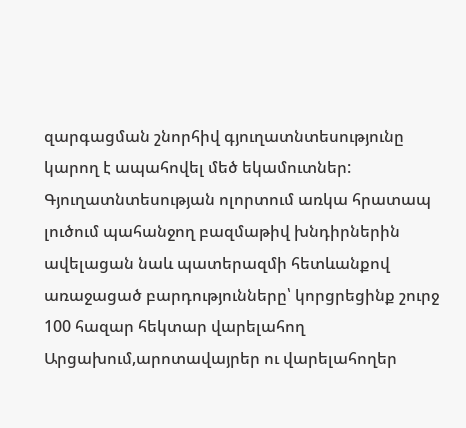զարգացման շնորհիվ գյուղատնտեսությունը կարող է ապահովել մեծ եկամուտներ: Գյուղատնտեսության ոլորտում առկա հրատապ լուծում պահանջող բազմաթիվ խնդիրներին ավելացան նաև պատերազմի հետևանքով առաջացած բարդությունները՝ կորցրեցինք շուրջ 100 հազար հեկտար վարելահող Արցախում,արոտավայրեր ու վարելահողեր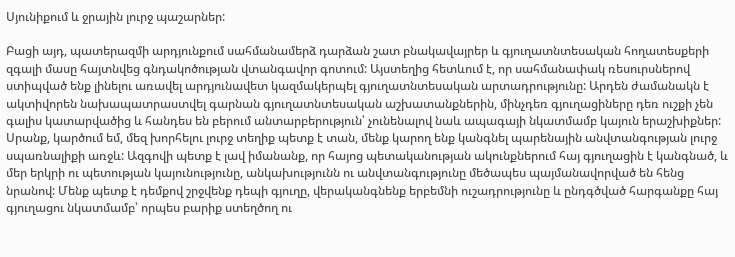Սյունիքում և ջրային լուրջ պաշարներ:

Բացի այդ, պատերազմի արդյունքում սահմանամերձ դարձան շատ բնակավայրեր և գյուղատնտեսական հողատեսքերի զգալի մասը հայտնվեց գնդակոծության վտանգավոր գոտում: Այստեղից հետևում է, որ սահմանափակ ռեսուրսներով ստիպված ենք լինելու առավել արդյունավետ կազմակերպել գյուղատնտեսական արտադրությունը: Արդեն ժամանակն է ակտիվորեն նախապատրաստվել գարնան գյուղատնտեսական աշխատանքներին, մինչդեռ գյուղացիները դեռ ուշքի չեն գալիս կատարվածից և հանդես են բերում անտարբերություն՝ չունենալով նաև ապագայի նկատմամբ կայուն երաշխիքներ: Սրանք, կարծում եմ, մեզ խորհելու լուրջ տեղիք պետք է տան, մենք կարող ենք կանգնել պարենային անվտանգության լուրջ սպառնալիքի առջև: Ազգովի պետք է լավ իմանանք, որ հայոց պետականության ակունքներում հայ գյուղացին է կանգնած, և մեր երկրի ու պետության կայունությունը, անկախությունն ու անվտանգությունը մեծապես պայմանավորված են հենց նրանով: Մենք պետք է դեմքով շրջվենք դեպի գյուղը, վերականգնենք երբեմնի ուշադրությունը և ընդգծված հարգանքը հայ գյուղացու նկատմամբ՝ որպես բարիք ստեղծող ու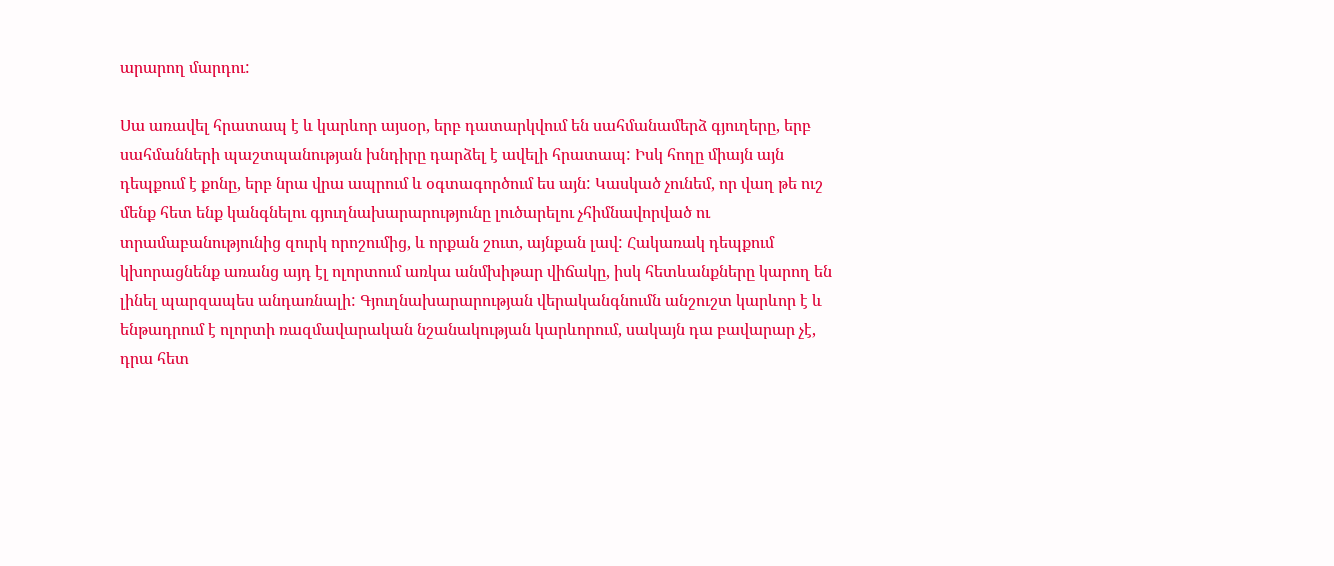արարող մարդու:

Սա առավել հրատապ է և կարևոր այսօր, երբ դատարկվում են սահմանամերձ գյուղերը, երբ սահմանների պաշտպանության խնդիրը դարձել է ավելի հրատապ: Իսկ հողը միայն այն դեպքում է քոնը, երբ նրա վրա ապրում և օգտագործում ես այն: Կասկած չունեմ, որ վաղ թե ուշ մենք հետ ենք կանգնելու գյուղնախարարությունը լուծարելու չհիմնավորված ու տրամաբանությունից զուրկ որոշումից, և որքան շուտ, այնքան լավ: Հակառակ դեպքում կխորացնենք առանց այդ էլ ոլորտում առկա անմխիթար վիճակը, իսկ հետևանքները կարող են լինել պարզապես անդառնալի: Գյուղնախարարության վերականգնումն անշուշտ կարևոր է և ենթադրում է ոլորտի ռազմավարական նշանակության կարևորում, սակայն դա բավարար չէ, դրա հետ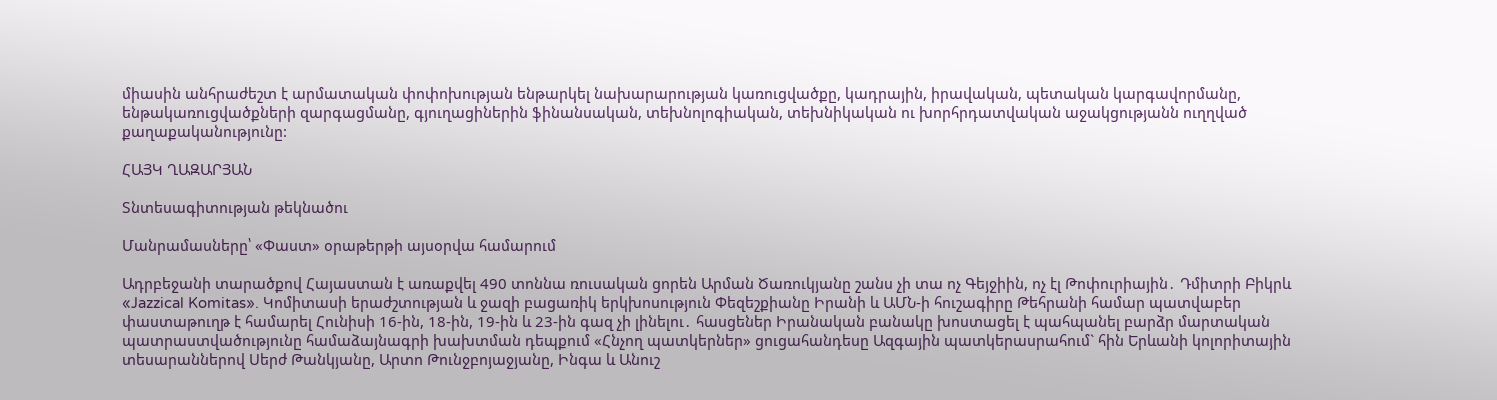միասին անհրաժեշտ է արմատական փոփոխության ենթարկել նախարարության կառուցվածքը, կադրային, իրավական, պետական կարգավորմանը, ենթակառուցվածքների զարգացմանը, գյուղացիներին ֆինանսական, տեխնոլոգիական, տեխնիկական ու խորհրդատվական աջակցությանն ուղղված քաղաքականությունը:

ՀԱՅԿ ՂԱԶԱՐՅԱՆ

Տնտեսագիտության թեկնածու

Մանրամասները՝ «Փաստ» օրաթերթի այսօրվա համարում

Ադրբեջանի տարածքով Հայաստան է առաքվել 490 տոննա ռուսական ցորեն Արման Ծառուկյանը շանս չի տա ոչ Գեյջիին, ոչ էլ Թոփուրիային․ Դմիտրի Բիկրև «Jazzical Komitas». Կոմիտասի երաժշտության և ջազի բացառիկ երկխոսություն Փեզեշքիանը Իրանի և ԱՄՆ-ի հուշագիրը Թեհրանի համար պատվաբեր փաստաթուղթ է համարել Հունիսի 16-ին, 18-ին, 19-ին և 23-ին գազ չի լինելու․ հասցեներ Իրանական բանակը խոստացել է պահպանել բարձր մարտական պատրաստվածությունը համաձայնագրի խախտման դեպքում «Հնչող պատկերներ» ցուցահանդեսը Ազգային պատկերասրահում` հին Երևանի կոլորիտային տեսարաններով Սերժ Թանկյանը, Արտո Թունջբոյաջյանը, Ինգա և Անուշ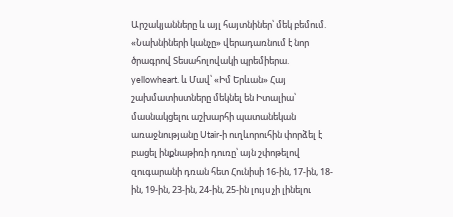Արշակյանները և այլ հայտնիներ՝ մեկ բեմում. «Նախնիների կանչը» վերադառնում է նոր ծրագրով Տեսահոլովակի պրեմիերա. yellowheart. և Մավ՝ «Իմ Երևան» Հայ շախմատիստները մեկնել են Իտալիա՝ մասնակցելու աշխարհի պատանեկան առաջնությանը Utair-ի ուղևորուհին փորձել է բացել ինքնաթիռի դուռը՝ այն շփոթելով զուգարանի դռան հետ Հունիսի 16-ին, 17-ին, 18-ին, 19-ին, 23-ին, 24-ին, 25-ին լույս չի լինելու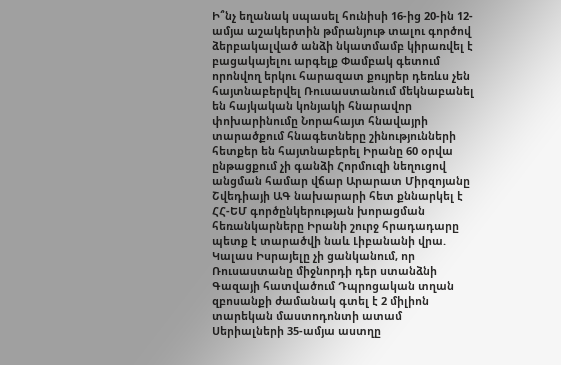Ի՞նչ եղանակ սպասել հունիսի 16-ից 20-ին 12-ամյա աշակերտին թմրանյութ տալու գործով ձերբակալված անձի նկատմամբ կիրառվել է բացակայելու արգելք Փամբակ գետում որոնվող երկու հարազատ քույրեր դեռևս չեն հայտնաբերվել Ռուսաստանում մեկնաբանել են հայկական կոնյակի հնարավոր փոխարինումը Նորահայտ հնավայրի տարածքում հնագետները շինությունների հետքեր են հայտնաբերել Իրանը 60 օրվա ընթացքում չի գանձի Հորմուզի նեղուցով անցման համար վճար Արարատ Միրզոյանը Շվեդիայի ԱԳ նախարարի հետ քննարկել է ՀՀ-ԵՄ գործընկերության խորացման հեռանկարները Իրանի շուրջ հրադադարը պետք է տարածվի նաև Լիբանանի վրա. Կալաս Իսրայելը չի ցանկանում, որ Ռուսաստանը միջնորդի դեր ստանձնի Գազայի հատվածում Դպրոցական տղան զբոսանքի ժամանակ գտել է 2 միլիոն տարեկան մաստոդոնտի ատամ Սերիալների 35-ամյա աստղը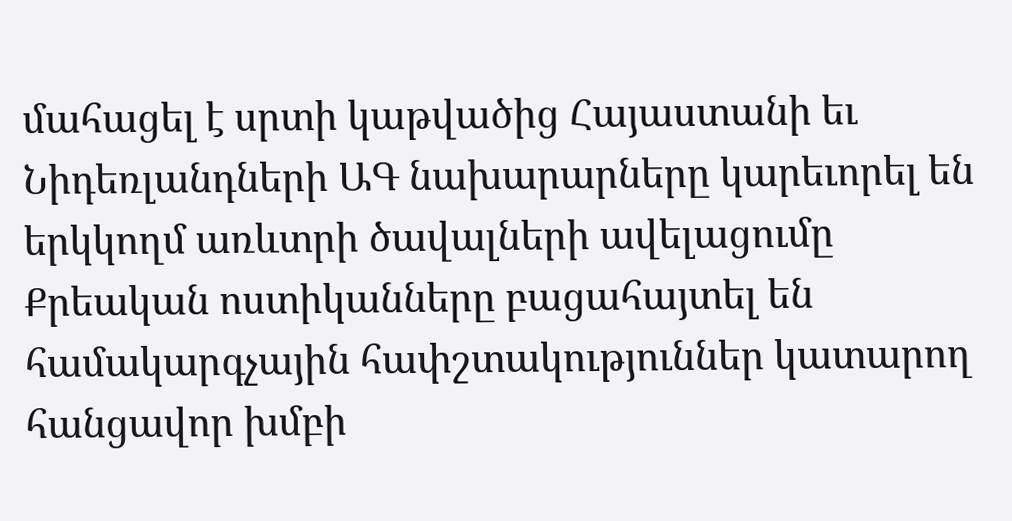մահացել է սրտի կաթվածից Հայաստանի եւ Նիդեռլանդների ԱԳ նախարարները կարեւորել են երկկողմ առևտրի ծավալների ավելացումը Քրեական ոստիկանները բացահայտել են համակարգչային հափշտակություններ կատարող հանցավոր խմբի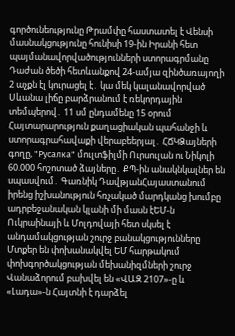գործունեությունը Թրամփը հաստատել է Վենսի մասնակցությունը հունիսի 19-ին Իրանի հետ պայմանավորվածությունների ստորագրմանը Դաժան ծեծի հետևանքով 24-ամյա զինծառայողի 2 աչքն էլ կուրացել է․ կա մեկ կալանավորված Սևանա լիճը բարձրանում է ռեկորդային տեմպերով․ 11 սմ ընդամենը 15 օրում Հայտարարություն քաղացիական պահանջի և ստորագրահավաքի վերաբեերյալ․ ՀՃԿՁայների գողը, "Русалка" մուլտֆիլմի Ուրսուլան ու Նիկոլի 60.000 հոշոտած ձայները․ ՔՊ-ին անակնկալներ են սպասվում․ Գառնիկ ԴավթյանՀայաստանում իրենց իշխանություն հռչակած մարդկանց խումբը ադրբեջանական կլանի մի մասն էԵՄ-ն Ուկրաինայի և Մոլդովայի հետ սկսել է անդամակցության շուրջ բանակցությունները Մտքեր են փոխանակվել ԵՄ հարթակում փոխգործակցության մեխանիզմների շուրջ Վանաձորում բախվել են «ՎԱԶ 2107»-ը և «Լադա»-ն Հայտնի է դարձել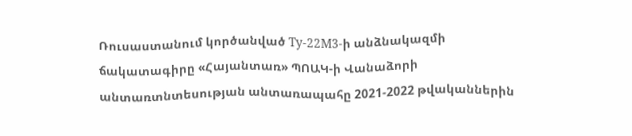Ռուսաստանում կործանված Ту-22М3-ի անձնակազմի ճակատագիրը «Հայանտառ» ՊՈԱԿ-ի Վանաձորի անտառտնտեսության անտառապահը 2021-2022 թվականներին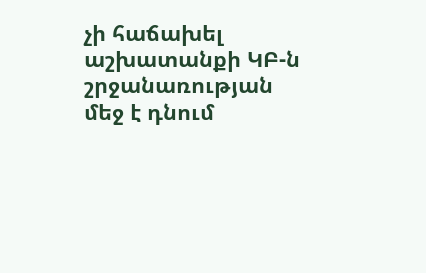չի հաճախել աշխատանքի ԿԲ-ն շրջանառության մեջ է դնում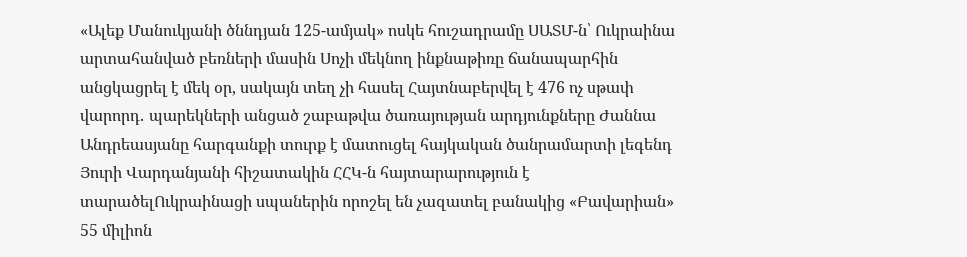«Ալեք Մանուկյանի ծննդյան 125-ամյակ» ոսկե հուշադրամը ՍԱՏՄ-ն՝ Ուկրաինա արտահանված բեռների մասին Սոչի մեկնող ինքնաթիռը ճանապարհին անցկացրել է մեկ օր, սակայն տեղ չի հասել Հայտնաբերվել է 476 ոչ սթափ վարորդ․ պարեկների անցած շաբաթվա ծառայության արդյունքները Ժաննա Անդրեասյանը հարգանքի տուրք է մատուցել հայկական ծանրամարտի լեգենդ Յուրի Վարդանյանի հիշատակին ՀՀԿ-ն հայտարարություն է տարածելՈւկրաինացի սպաներին որոշել են չազատել բանակից «Բավարիան» 55 միլիոն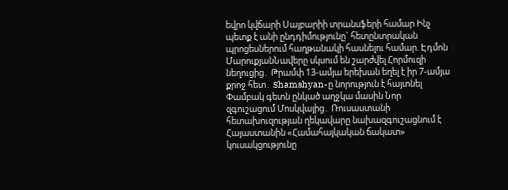եվրո կվճարի Սայբարիի տրանսֆերի համար Ինչ պետք է անի ընդդիմությունը` հետընտրական պրոցեսներում հաղթանակի հասնելու համար. Էդմոն ՄարուքյանՆավերը սկսում են շարժվել Հորմուզի նեղուցից․ Թրամփ 13-ամյա երեխան եղել է իր 7-ամյա քրոջ հետ․ Shamshyan-ը նորություն է հայտնել Փամբակ գետն ընկած աղջկա մասին Նոր զգուշացում Մոսկվայից․ Ռուսաստանի հետախուզության ղեկավարը նախազգուշացնում է Հայաստանին «Համահայկական ճակատ» կուսակցությունը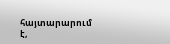հայտարարում է,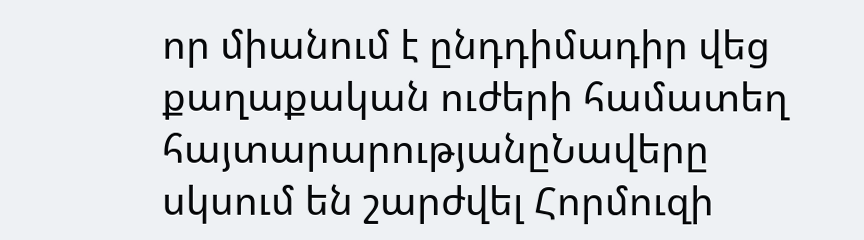որ միանում է ընդդիմադիր վեց քաղաքական ուժերի համատեղ հայտարարությանըՆավերը սկսում են շարժվել Հորմուզի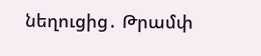նեղուցից․ Թրամփ